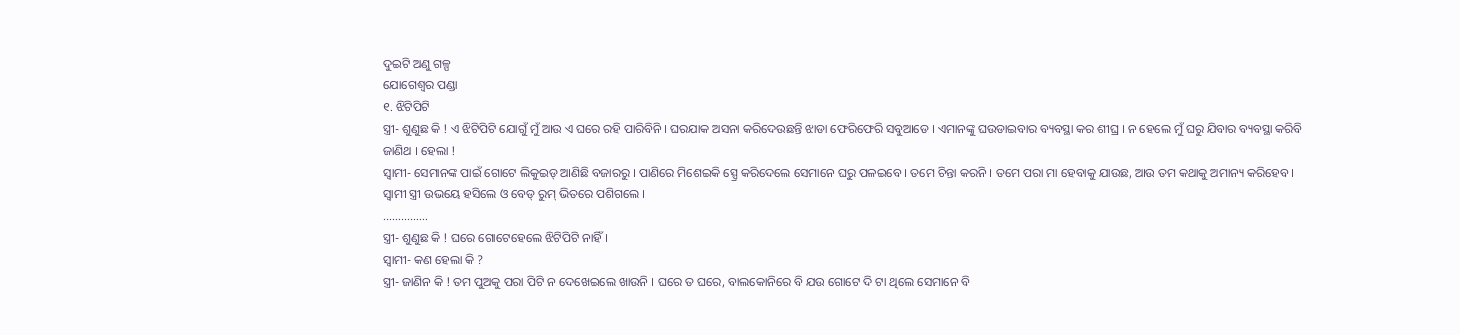ଦୁଇଟି ଅଣୁ ଗଳ୍ପ
ଯୋଗେଶ୍ୱର ପଣ୍ଡା
୧. ଝିଟିପିଟି
ସ୍ତ୍ରୀ- ଶୁଣୁଛ କି ! ଏ ଝିଟିପିଟି ଯୋଗୁଁ ମୁଁ ଆଉ ଏ ଘରେ ରହି ପାରିବିନି । ଘରଯାକ ଅସନା କରିଦେଉଛନ୍ତି ଝାଡା ଫେରିଫେରି ସବୁଆଡେ । ଏମାନଙ୍କୁ ଘଉଡାଇବାର ବ୍ୟବସ୍ଥା କର ଶୀଘ୍ର । ନ ହେଲେ ମୁଁ ଘରୁ ଯିବାର ବ୍ୟବସ୍ଥା କରିବି ଜାଣିଥ । ହେଲା !
ସ୍ୱାମୀ- ସେମାନଙ୍କ ପାଇଁ ଗୋଟେ ଲିକୁଇଡ୍ ଆଣିଛି ବଜାରରୁ । ପାଣିରେ ମିଶେଇକି ସ୍ପ୍ରେ କରିଦେଲେ ସେମାନେ ଘରୁ ପଳଇବେ । ତମେ ଚିନ୍ତା କରନି । ତମେ ପରା ମା ହେବାକୁ ଯାଉଛ, ଆଉ ତମ କଥାକୁ ଅମାନ୍ୟ କରିହେବ ।
ସ୍ୱାମୀ ସ୍ତ୍ରୀ ଉଭୟେ ହସିଲେ ଓ ବେଡ୍ ରୁମ୍ ଭିତରେ ପଶିଗଲେ ।
……………
ସ୍ତ୍ରୀ- ଶୁଣୁଛ କି ! ଘରେ ଗୋଟେହେଲେ ଝିଟିପିଟି ନାହିଁ ।
ସ୍ୱାମୀ- କଣ ହେଲା କି ?
ସ୍ତ୍ରୀ- ଜାଣିନ କି ! ତମ ପୁଅକୁ ପରା ପିଟି ନ ଦେଖେଇଲେ ଖାଉନି । ଘରେ ତ ଘରେ, ବାଲକୋନିରେ ବି ଯଉ ଗୋଟେ ଦି ଟା ଥିଲେ ସେମାନେ ବି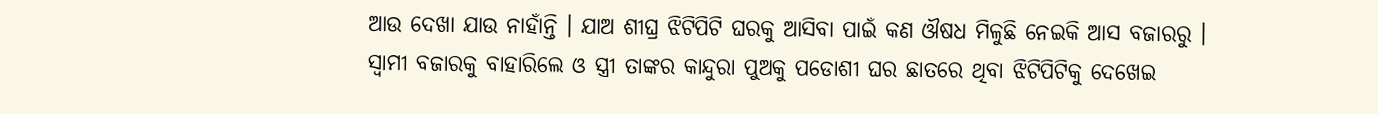ଆଉ ଦେଖା ଯାଉ ନାହାଁନ୍ତି । ଯାଅ ଶୀଘ୍ର ଝିଟିପିଟି ଘରକୁ ଆସିବା ପାଇଁ କଣ ଔଷଧ ମିଳୁଛି ନେଇକି ଆସ ବଜାରରୁ ।
ସ୍ୱାମୀ ବଜାରକୁ ବାହାରିଲେ ଓ ସ୍ତ୍ରୀ ତାଙ୍କର କାନ୍ଦୁରା ପୁଅକୁ ପଡୋଶୀ ଘର ଛାତରେ ଥିବା ଝିଟିପିଟିକୁ ଦେଖେଇ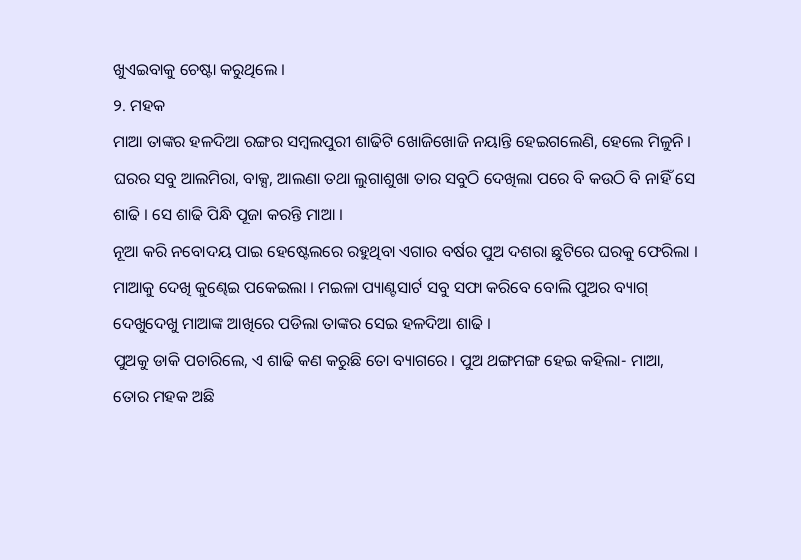ଖୁଏଇବାକୁ ଚେଷ୍ଟା କରୁଥିଲେ ।
୨. ମହକ
ମାଆ ତାଙ୍କର ହଳଦିଆ ରଙ୍ଗର ସମ୍ବଲପୁରୀ ଶାଢିଟି ଖୋଜିଖୋଜି ନୟାନ୍ତି ହେଇଗଲେଣି, ହେଲେ ମିଳୁନି । ଘରର ସବୁ ଆଲମିରା, ବାକ୍ସ, ଆଲଣା ତଥା ଲୁଗାଶୁଖା ତାର ସବୁଠି ଦେଖିଲା ପରେ ବି କଉଠି ବି ନାହିଁ ସେ ଶାଢି । ସେ ଶାଢି ପିନ୍ଧି ପୂଜା କରନ୍ତି ମାଆ ।
ନୂଆ କରି ନବୋଦୟ ପାଇ ହେଷ୍ଟେଲରେ ରହୁଥିବା ଏଗାର ବର୍ଷର ପୁଅ ଦଶରା ଛୁଟିରେ ଘରକୁ ଫେରିଲା । ମାଆକୁ ଦେଖି କୁଣ୍ଢେଇ ପକେଇଲା । ମଇଳା ପ୍ୟାଣ୍ଟସାର୍ଟ ସବୁ ସଫା କରିବେ ବୋଲି ପୁଅର ବ୍ୟାଗ୍ ଦେଖୁଦେଖୁ ମାଆଙ୍କ ଆଖିରେ ପଡିଲା ତାଙ୍କର ସେଇ ହଳଦିଆ ଶାଢି ।
ପୁଅକୁ ଡାକି ପଚାରିଲେ, ଏ ଶାଢି କଣ କରୁଛି ତୋ ବ୍ୟାଗରେ । ପୁଅ ଥଙ୍ଗମଙ୍ଗ ହେଇ କହିଲା- ମାଆ, ତୋର ମହକ ଅଛି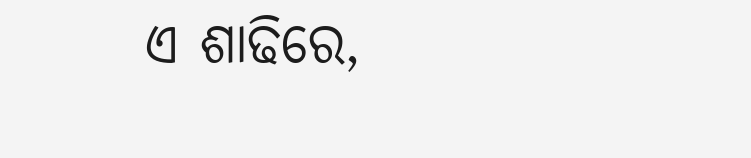ଏ ଶାଢିରେ,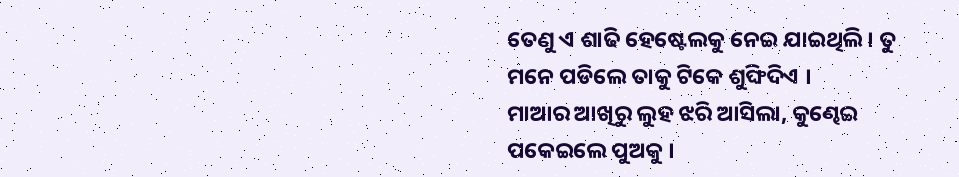ତେଣୁ ଏ ଶାଢି ହେଷ୍ଟେଲକୁ ନେଇ ଯାଇଥିଲି । ତୁ ମନେ ପଡିଲେ ତାକୁ ଟିକେ ଶୁଙ୍ଘିଦିଏ ।
ମାଆର ଆଖିରୁ ଲୁହ ଝରି ଆସିଲା, କୁଣ୍ଢେଇ ପକେଇଲେ ପୁଅକୁ ।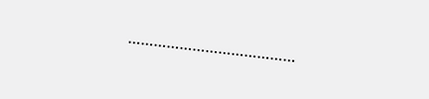…………………………………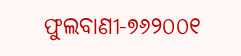ଫୁଲବାଣୀ-୭୬୨୦୦୧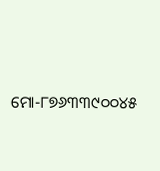ମୋ-୮୭୬୩୩୯୦୦୪୫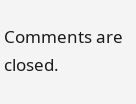Comments are closed.